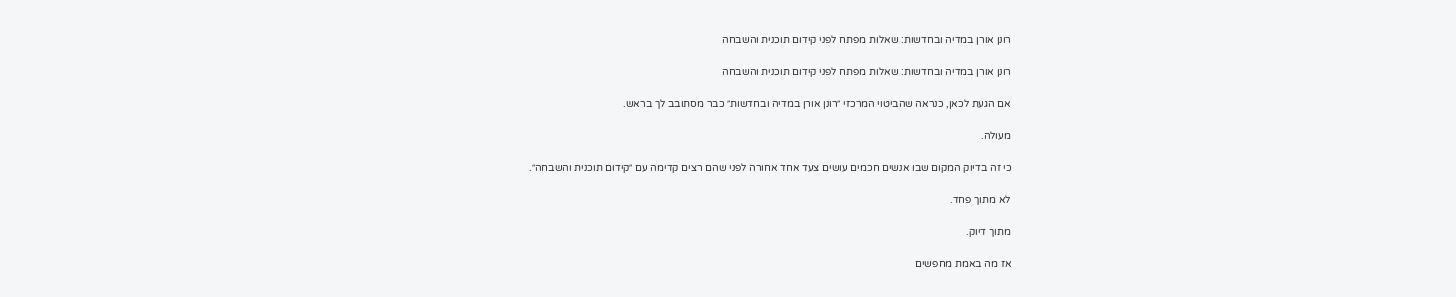רונן אורן במדיה ובחדשות: שאלות מפתח לפני קידום תוכנית והשבחה

רונן אורן במדיה ובחדשות: שאלות מפתח לפני קידום תוכנית והשבחה

אם הגעת לכאן, כנראה שהביטוי המרכזי ״רונן אורן במדיה ובחדשות״ כבר מסתובב לך בראש.

מעולה.

כי זה בדיוק המקום שבו אנשים חכמים עושים צעד אחד אחורה לפני שהם רצים קדימה עם ״קידום תוכנית והשבחה״.

לא מתוך פחד.

מתוך דיוק.

אז מה באמת מחפשים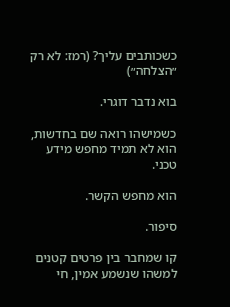כשכותבים עליך? (רמז: לא רק ״הצלחה״)

בוא נדבר דוגרי.

כשמישהו רואה שם בחדשות, הוא לא תמיד מחפש מידע טכני.

הוא מחפש הקשר.

סיפור.

קו שמחבר בין פרטים קטנים למשהו שנשמע אמין, חי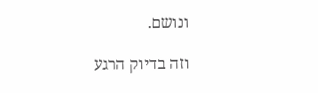ונושם.

וזה בדיוק הרגע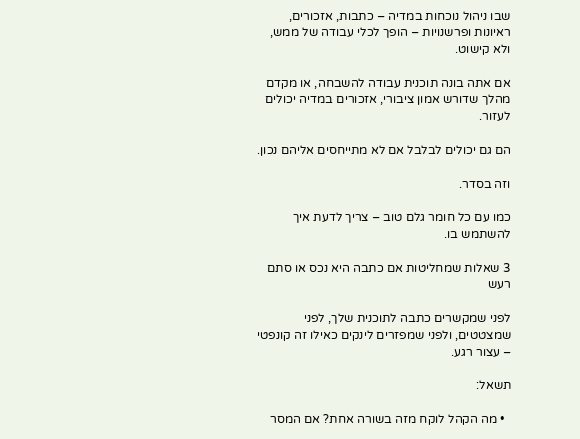שבו ניהול נוכחות במדיה – כתבות, אזכורים, ראיונות ופרשנויות – הופך לכלי עבודה של ממש, ולא קישוט.

אם אתה בונה תוכנית עבודה להשבחה, או מקדם מהלך שדורש אמון ציבורי, אזכורים במדיה יכולים לעזור.

הם גם יכולים לבלבל אם לא מתייחסים אליהם נכון.

וזה בסדר.

כמו עם כל חומר גלם טוב – צריך לדעת איך להשתמש בו.

3 שאלות שמחליטות אם כתבה היא נכס או סתם רעש

לפני שמקשרים כתבה לתוכנית שלך, לפני שמצטטים, ולפני שמפזרים לינקים כאילו זה קונפטי – עצור רגע.

תשאל:

  • מה הקהל לוקח מזה בשורה אחת? אם המסר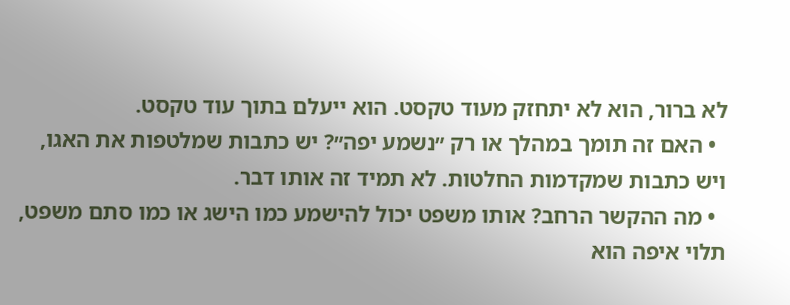לא ברור, הוא לא יתחזק מעוד טקסט. הוא ייעלם בתוך עוד טקסט.
  • האם זה תומך במהלך או רק ״נשמע יפה״? יש כתבות שמלטפות את האגו, ויש כתבות שמקדמות החלטות. לא תמיד זה אותו דבר.
  • מה ההקשר הרחב? אותו משפט יכול להישמע כמו הישג או כמו סתם משפט, תלוי איפה הוא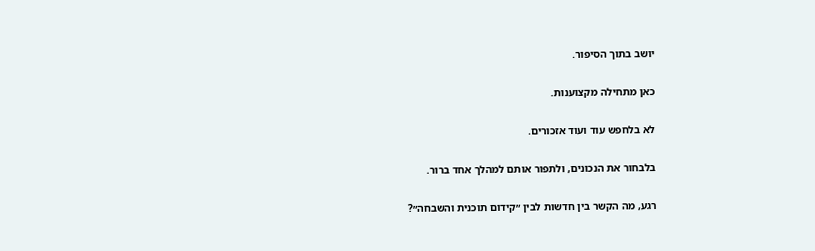יושב בתוך הסיפור.

כאן מתחילה מקצוענות.

לא בלחפש עוד ועוד אזכורים.

בלבחור את הנכונים, ולתפור אותם למהלך אחד ברור.

רגע, מה הקשר בין חדשות לבין ״קידום תוכנית והשבחה״?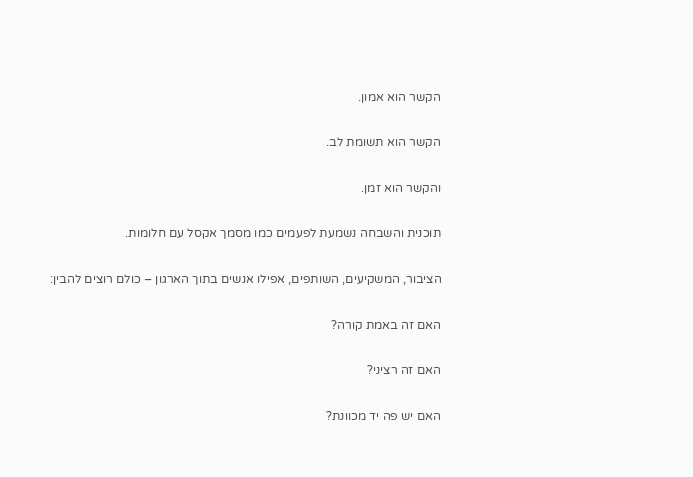הקשר הוא אמון.

הקשר הוא תשומת לב.

והקשר הוא זמן.

תוכנית והשבחה נשמעת לפעמים כמו מסמך אקסל עם חלומות.

הציבור, המשקיעים, השותפים, אפילו אנשים בתוך הארגון – כולם רוצים להבין:

האם זה באמת קורה?

האם זה רציני?

האם יש פה יד מכוונת?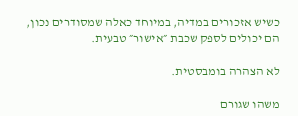כשיש אזכורים במדיה, במיוחד כאלה שמסודרים נכון, הם יכולים לספק שכבת ״אישור״ טבעית.

לא הצהרה בומבסטית.

משהו שגורם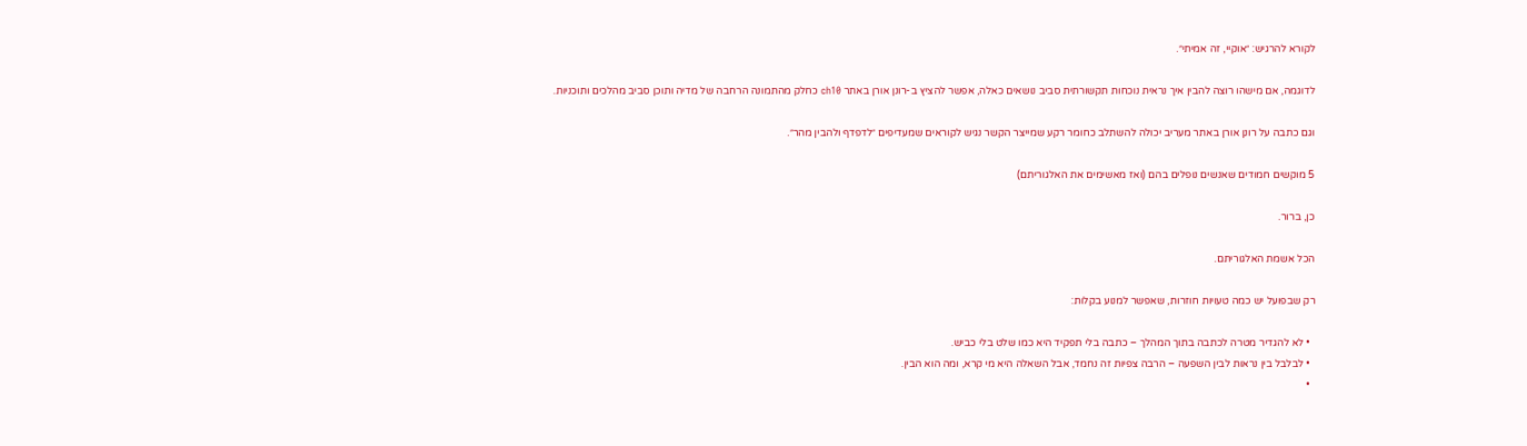לקורא להרגיש: ״אוקיי, זה אמיתי״.

לדוגמה, אם מישהו רוצה להבין איך נראית נוכחות תקשורתית סביב נושאים כאלה, אפשר להציץ ב-רונן אורן באתר ch10 כחלק מהתמונה הרחבה של מדיה ותוכן סביב מהלכים ותוכניות.

וגם כתבה על רונן אורן באתר מעריב יכולה להשתלב כחומר רקע שמייצר הקשר נגיש לקוראים שמעדיפים ״לדפדף ולהבין מהר״.

5 מוקשים חמודים שאנשים נופלים בהם (ואז מאשימים את האלגוריתם)

כן, ברור.

הכל אשמת האלגוריתם.

רק שבפועל יש כמה טעויות חוזרות, שאפשר למנוע בקלות:

  • לא להגדיר מטרה לכתבה בתוך המהלך – כתבה בלי תפקיד היא כמו שלט בלי כביש.
  • לבלבל בין נראות לבין השפעה – הרבה צפיות זה נחמד, אבל השאלה היא מי קרא, ומה הוא הבין.
  •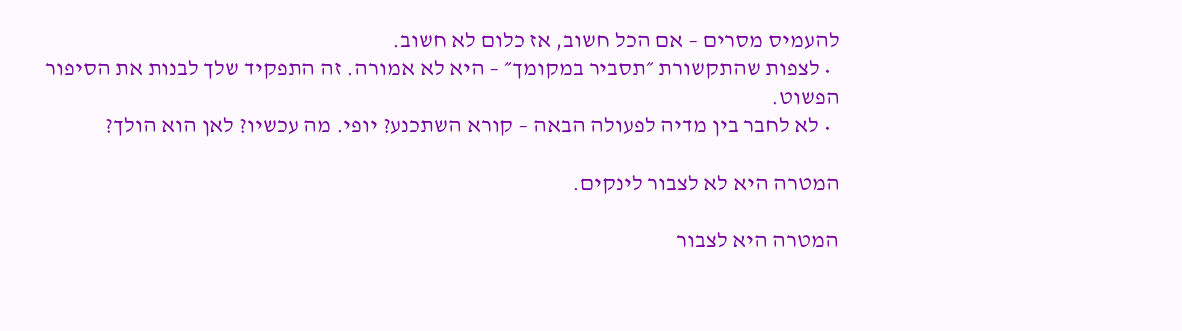להעמיס מסרים – אם הכל חשוב, אז כלום לא חשוב.
  • לצפות שהתקשורת ״תסביר במקומך״ – היא לא אמורה. זה התפקיד שלך לבנות את הסיפור הפשוט.
  • לא לחבר בין מדיה לפעולה הבאה – קורא השתכנע? יופי. מה עכשיו? לאן הוא הולך?

המטרה היא לא לצבור לינקים.

המטרה היא לצבור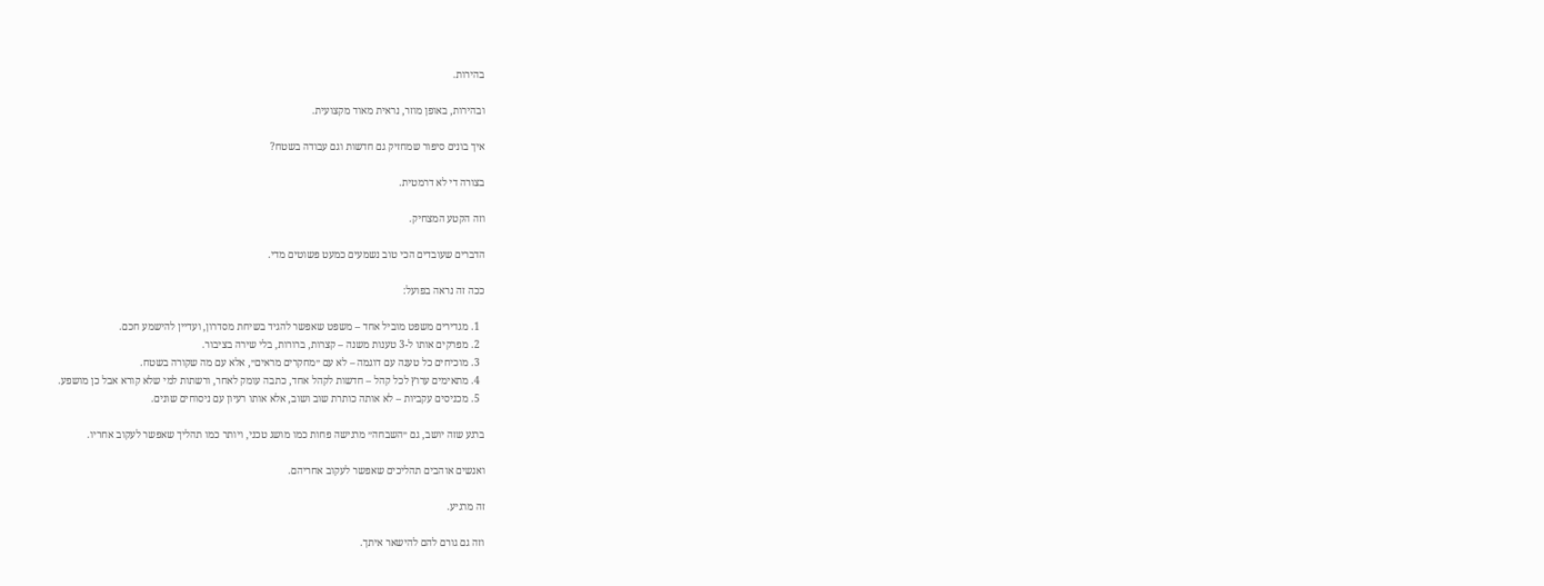בהירות.

ובהירות, באופן מוזר, נראית מאוד מקצועית.

איך בונים סיפור שמחזיק גם חדשות וגם עבודה בשטח?

בצורה די לא דרמטית.

וזה הקטע המצחיק.

הדברים שעובדים הכי טוב נשמעים כמעט פשוטים מדי.

ככה זה נראה בפועל:

  1. מגדירים משפט מוביל אחד – משפט שאפשר להגיד בשיחת מסדרון, ועדיין להישמע חכם.
  2. מפרקים אותו ל-3 טענות משנה – קצרות, ברורות, בלי שירה בציבור.
  3. מוכיחים כל טענה עם דוגמה – לא עם ״מחקרים מראים״, אלא עם מה שקורה בשטח.
  4. מתאימים ערוץ לכל קהל – חדשות לקהל אחד, כתבה עומק לאחר, ורשתות למי שלא קורא אבל כן מושפע.
  5. מכניסים עקביות – לא אותה כותרת שוב ושוב, אלא אותו רעיון עם ניסוחים שונים.

ברגע שזה יושב, גם ״השבחה״ מרגישה פחות כמו מושג טכני, ויותר כמו תהליך שאפשר לעקוב אחריו.

ואנשים אוהבים תהליכים שאפשר לעקוב אחריהם.

זה מרגיע.

וזה גם גורם להם להישאר איתך.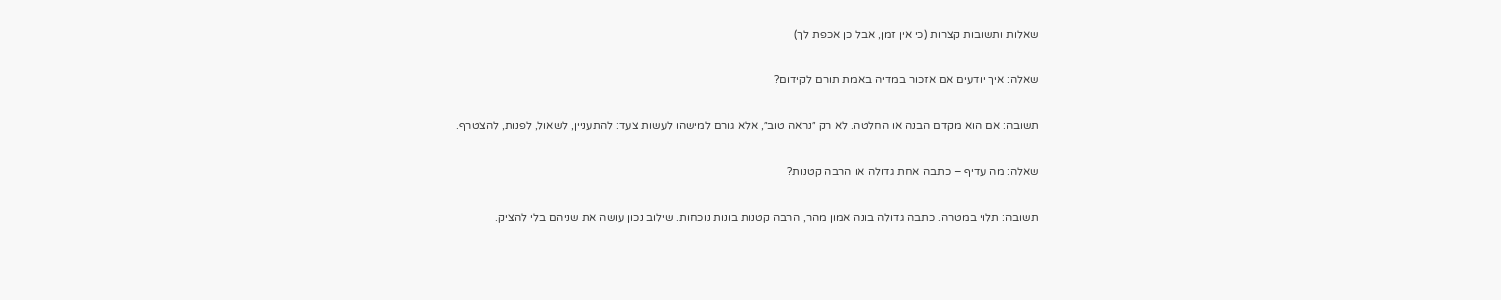שאלות ותשובות קצרות (כי אין זמן, אבל כן אכפת לך)

שאלה: איך יודעים אם אזכור במדיה באמת תורם לקידום?

תשובה: אם הוא מקדם הבנה או החלטה. לא רק ״נראה טוב״, אלא גורם למישהו לעשות צעד: להתעניין, לשאול, לפנות, להצטרף.

שאלה: מה עדיף – כתבה אחת גדולה או הרבה קטנות?

תשובה: תלוי במטרה. כתבה גדולה בונה אמון מהר, הרבה קטנות בונות נוכחות. שילוב נכון עושה את שניהם בלי להציק.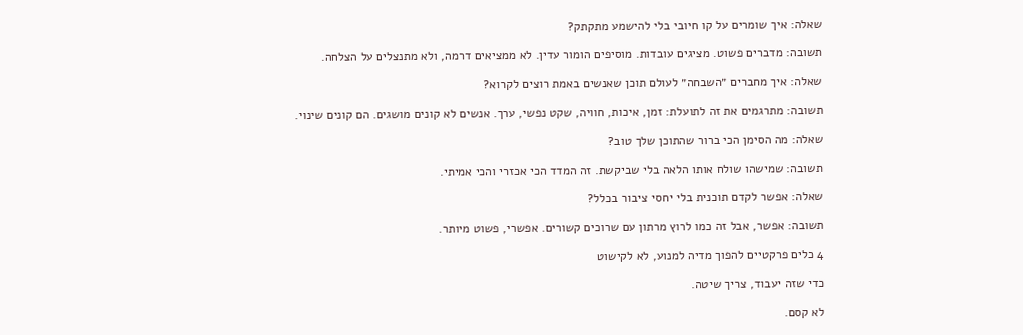שאלה: איך שומרים על קו חיובי בלי להישמע מתקתק?

תשובה: מדברים פשוט. מציגים עובדות. מוסיפים הומור עדין. לא ממציאים דרמה, ולא מתנצלים על הצלחה.

שאלה: איך מחברים ״השבחה״ לעולם תוכן שאנשים באמת רוצים לקרוא?

תשובה: מתרגמים את זה לתועלת: זמן, איכות, חוויה, שקט נפשי, ערך. אנשים לא קונים מושגים. הם קונים שינוי.

שאלה: מה הסימן הכי ברור שהתוכן שלך טוב?

תשובה: שמישהו שולח אותו הלאה בלי שביקשת. זה המדד הכי אכזרי והכי אמיתי.

שאלה: אפשר לקדם תוכנית בלי יחסי ציבור בכלל?

תשובה: אפשר, אבל זה כמו לרוץ מרתון עם שרוכים קשורים. אפשרי, פשוט מיותר.

4 כלים פרקטיים להפוך מדיה למנוע, לא לקישוט

כדי שזה יעבוד, צריך שיטה.

לא קסם.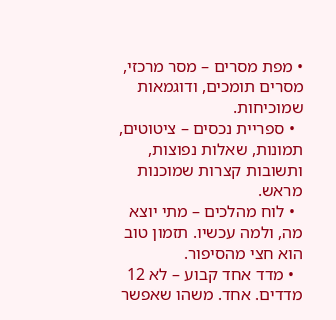• מפת מסרים – מסר מרכזי, מסרים תומכים, ודוגמאות שמוכיחות.
  • ספריית נכסים – ציטוטים, תמונות, שאלות נפוצות, ותשובות קצרות שמוכנות מראש.
  • לוח מהלכים – מתי יוצא מה, ולמה עכשיו. תזמון טוב הוא חצי מהסיפור.
  • מדד אחד קבוע – לא 12 מדדים. אחד. משהו שאפשר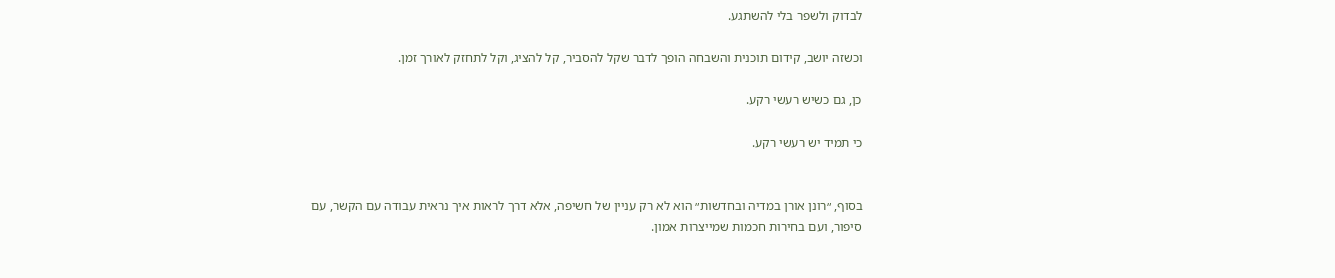לבדוק ולשפר בלי להשתגע.

וכשזה יושב, קידום תוכנית והשבחה הופך לדבר שקל להסביר, קל להציג, וקל לתחזק לאורך זמן.

כן, גם כשיש רעשי רקע.

כי תמיד יש רעשי רקע.


בסוף, ״רונן אורן במדיה ובחדשות״ הוא לא רק עניין של חשיפה, אלא דרך לראות איך נראית עבודה עם הקשר, עם סיפור, ועם בחירות חכמות שמייצרות אמון.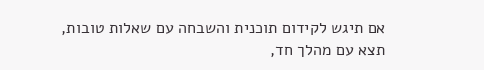אם תיגש לקידום תוכנית והשבחה עם שאלות טובות, תצא עם מהלך חד,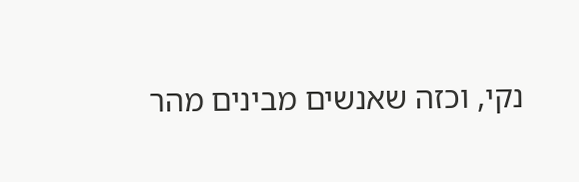נקי, וכזה שאנשים מבינים מהר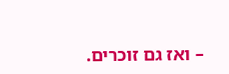– ואז גם זוכרים.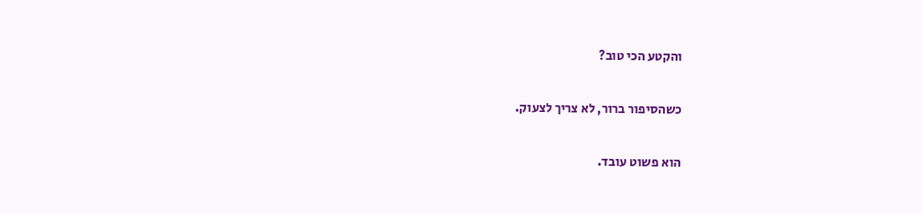והקטע הכי טוב?

כשהסיפור ברור, לא צריך לצעוק.

הוא פשוט עובד.